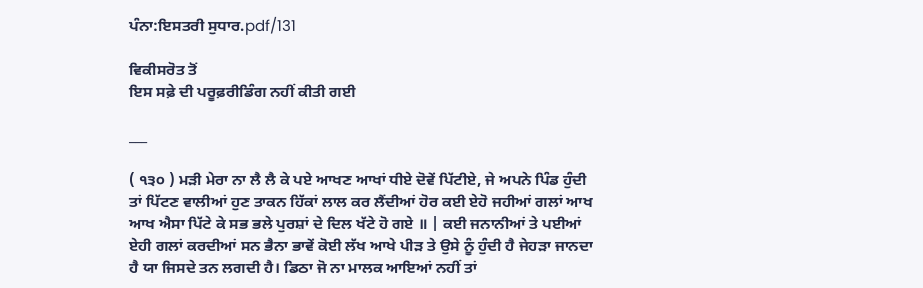ਪੰਨਾ:ਇਸਤਰੀ ਸੁਧਾਰ.pdf/131

ਵਿਕੀਸਰੋਤ ਤੋਂ
ਇਸ ਸਫ਼ੇ ਦੀ ਪਰੂਫ਼ਰੀਡਿੰਗ ਨਹੀਂ ਕੀਤੀ ਗਈ

___

( ੧੩੦ ) ਮੜੀ ਮੇਰਾ ਨਾ ਲੈ ਲੈ ਕੇ ਪਏ ਆਖਣ ਆਖਾਂ ਧੀਏ ਦੋਵੇਂ ਪਿੱਟੀਏ, ਜੇ ਅਪਨੇ ਪਿੰਡ ਹੁੰਦੀ ਤਾਂ ਪਿੱਟਣ ਵਾਲੀਆਂ ਹੁਣ ਤਾਕਨ ਹਿੱਕਾਂ ਲਾਲ ਕਰ ਲੈਂਦੀਆਂ ਹੋਰ ਕਈ ਏਹੋ ਜਹੀਆਂ ਗਲਾਂ ਆਖ ਆਖ ਐਸਾ ਪਿੱਟੇ ਕੇ ਸਭ ਭਲੇ ਪੁਰਸ਼ਾਂ ਦੇ ਦਿਲ ਖੱਟੇ ਹੋ ਗਏ ॥ | ਕਈ ਜਨਾਨੀਆਂ ਤੇ ਪਈਆਂ ਏਹੀ ਗਲਾਂ ਕਰਦੀਆਂ ਸਨ ਭੈਨਾ ਭਾਵੇਂ ਕੋਈ ਲੱਖ ਆਖੇ ਪੀੜ ਤੇ ਉਸੇ ਨੂੰ ਹੁੰਦੀ ਹੈ ਜੇਹੜਾ ਜਾਨਦਾ ਹੈ ਯਾ ਜਿਸਦੇ ਤਨ ਲਗਦੀ ਹੈ। ਡਿਠਾ ਜੋ ਨਾ ਮਾਲਕ ਆਇਆਂ ਨਹੀਂ ਤਾਂ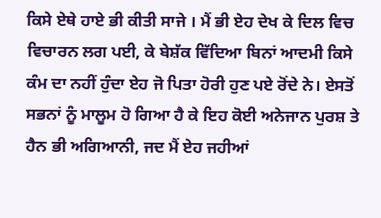ਕਿਸੇ ਏਥੇ ਹਾਏ ਭੀ ਕੀਤੀ ਸਾਜੇ । ਮੈਂ ਭੀ ਏਹ ਦੇਖ ਕੇ ਦਿਲ ਵਿਚ ਵਿਚਾਰਨ ਲਗ ਪਈ, ਕੇ ਬੇਸ਼ੱਕ ਵਿੱਦਿਆ ਬਿਨਾਂ ਆਦਮੀ ਕਿਸੇ ਕੰਮ ਦਾ ਨਹੀਂ ਹੁੰਦਾ ਏਹ ਜੋ ਪਿਤਾ ਹੋਰੀ ਹੁਣ ਪਏ ਰੋਂਦੇ ਨੇ। ਏਸਤੋਂ ਸਭਨਾਂ ਨੂੰ ਮਾਲੂਮ ਹੋ ਗਿਆ ਹੈ ਕੇ ਇਹ ਕੋਈ ਅਨੇਜਾਨ ਪੁਰਸ਼ ਤੇ ਹੈਨ ਭੀ ਅਗਿਆਨੀ, ਜਦ ਮੈਂ ਏਹ ਜਹੀਆਂ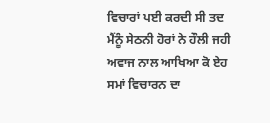ਵਿਚਾਰਾਂ ਪਈ ਕਰਦੀ ਸੀ ਤਦ ਮੈਂਨੂੰ ਸੇਠਨੀ ਹੋਰਾਂ ਨੇ ਹੌਲੀ ਜਹੀ ਅਵਾਜ ਨਾਲ ਆਖਿਆ ਕੋ ਏਹ ਸਮਾਂ ਵਿਚਾਰਨ ਦਾ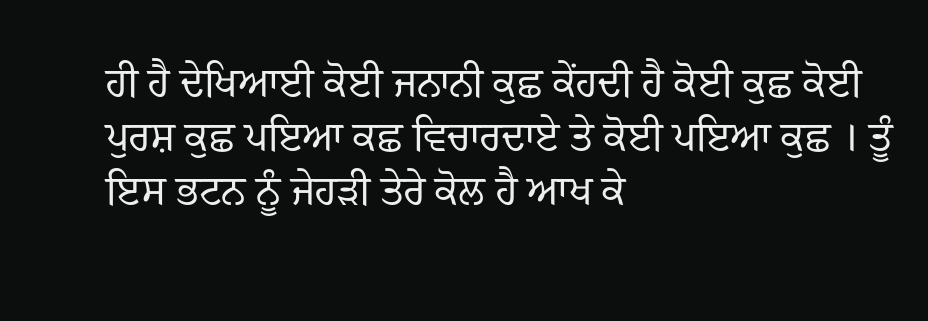ਹੀ ਹੈ ਦੇਖਿਆਈ ਕੋਈ ਜਨਾਨੀ ਕੁਛ ਕੇਂਹਦੀ ਹੈ ਕੋਈ ਕੁਛ ਕੋਈ ਪੁਰਸ਼ ਕੁਛ ਪਇਆ ਕਛ ਵਿਚਾਰਦਾਏ ਤੇ ਕੋਈ ਪਇਆ ਕੁਛ । ਤੂੰ ਇਸ ਭਟਨ ਨੂੰ ਜੇਹੜੀ ਤੇਰੇ ਕੋਲ ਹੈ ਆਖ ਕੇ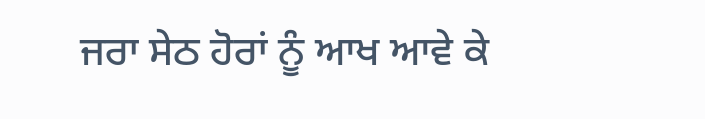ਜਰਾ ਸੇਠ ਹੋਰਾਂ ਨੂੰ ਆਖ ਆਵੇ ਕੇ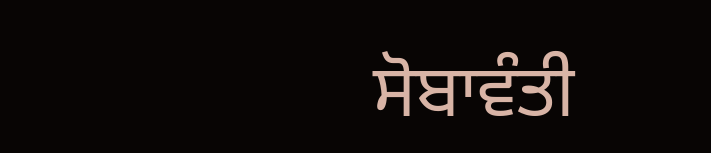ਸੋਬਾਵੰਤੀ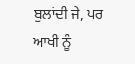ਬੁਲਾਂਦੀ ਜੇ, ਪਰ ਆਖੀ ਨੂੰ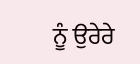ਨੂੰ ਉਰੇਰੇ